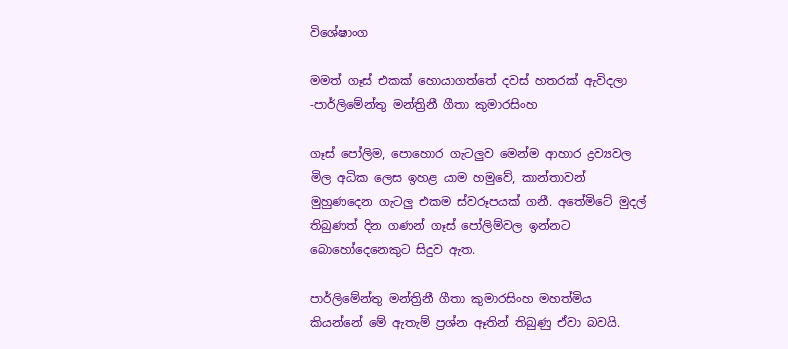විශේෂාංග

මමත් ගෑස් එකක් හොයාගත්තේ දවස් හතරක් ඇවිදලා -පාර්ලිමේන්තු මන්ත්‍රිනී ගීතා කුමාරසිංහ

ගෑස් පෝලිම, පොහොර ගැටලුව මෙන්ම ආහාර ද්‍රව්‍යවල මිල අධික ලෙස ඉහළ යාම හමුවේ, කාන්තාවන් මුහුණදෙන ගැටලු එකම ස්වරූපයක් ගනී. අතේමිටේ මුදල් තිබුණත් දින ගණන් ගෑස් පෝලිම්වල ඉන්නට බොහෝදෙනෙකුට සිදුව ඇත.

පාර්ලිමේන්තු මන්ත්‍රිනී ගීතා කුමාරසිංහ මහත්මිය කියන්නේ මේ ඇතැම් ප්‍රශ්න ඈතින් තිබුණු ඒවා බවයි.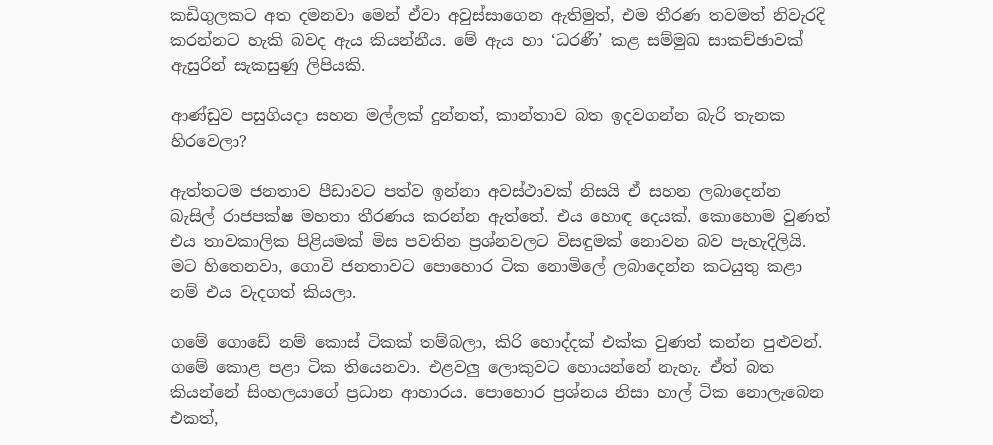කඩිගුලකට අත දමනවා මෙන් ඒවා අවුස්සාගෙන ඇතිමුත්, එම තීරණ තවමත් නිවැරදි කරන්නට හැකි බවද ඇය කියන්නීය. මේ ඇය හා ‘ධරණී’ කළ සම්මුඛ සාකච්ඡාවක් ඇසුරින් සැකසුණු ලිපියකි.

ආණ්ඩුව පසුගියදා සහන මල්ලක් දුන්නත්, කාන්තාව බත ඉදවගන්න බැරි තැනක හිරවෙලා?

ඇත්තටම ජනතාව පීඩාවට පත්ව ඉන්නා අවස්ථාවක් නිසයි ඒ සහන ලබාදෙන්න බැසිල් රාජපක්ෂ මහතා තීරණය කරන්න ඇත්තේ. එය හොඳ දෙයක්. කොහොම වුණත් එය තාවකාලික පිළියමක් මිස පවතින ප්‍රශ්නවලට විසඳුමක් නොවන බව පැහැදිලියි. මට හිතෙනවා, ගොවි ජනතාවට පොහොර ටික නොමිලේ ලබාදෙන්න කටයුතු කළා නම් එය වැදගත් කියලා.

ගමේ ගොඩේ නම් කොස් ටිකක් තම්බලා, කිරි හොද්දක් එක්ක වුණත් කන්න පුළුවන්. ගමේ කොළ පළා ටික තියෙනවා. එළවලු ලොකුවට හොයන්නේ නැහැ. ඒත් බත කියන්නේ සිංහලයාගේ ප්‍රධාන ආහාරය. පොහොර ප්‍රශ්නය නිසා හාල් ටික නොලැබෙන එකත්,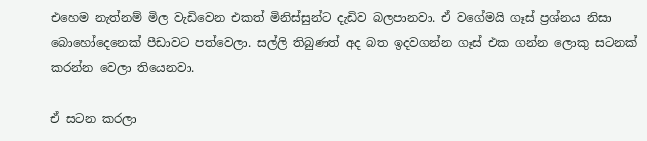එහෙම නැත්නම් මිල වැඩිවෙන එකත් මිනිස්සුන්ට දැඩිව බලපානවා. ඒ වගේමයි ගෑස් ප්‍රශ්නය නිසා බොහෝදෙනෙක් පීඩාවට පත්වෙලා. සල්ලි තිබුණත් අද බත ඉදවගන්න ගෑස් එක ගන්න ලොකු සටනක් කරන්න වෙලා තියෙනවා.

ඒ සටන කරලා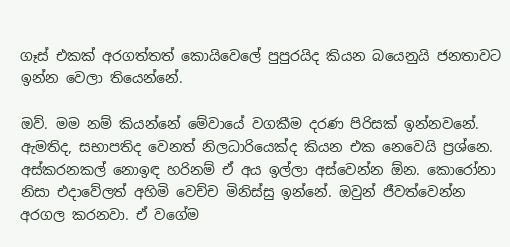ගෑස් එකක් අරගත්තත් කොයිවෙලේ පුපුරයිද කියන බයෙනුයි ජනතාවට ඉන්න වෙලා තියෙන්නේ.

ඔව්. මම නම් කියන්නේ මේවායේ වගකීම දරණ පිරිසක් ඉන්නවනේ. ඇමතිද, සභාපතිද වෙනත් නිලධාරියෙක්ද කියන එක නෙවෙයි ප්‍රශ්නෙ. අස්කරනකල් නොඉඳ හරිනම් ඒ අය ඉල්ලා අස්වෙන්න ඕන. කොරෝනා නිසා එදාවේලත් අහිමි වෙච්ච මිනිස්සු ඉන්නේ. ඔවුන් ජීවත්වෙන්න අරගල කරනවා. ඒ වගේම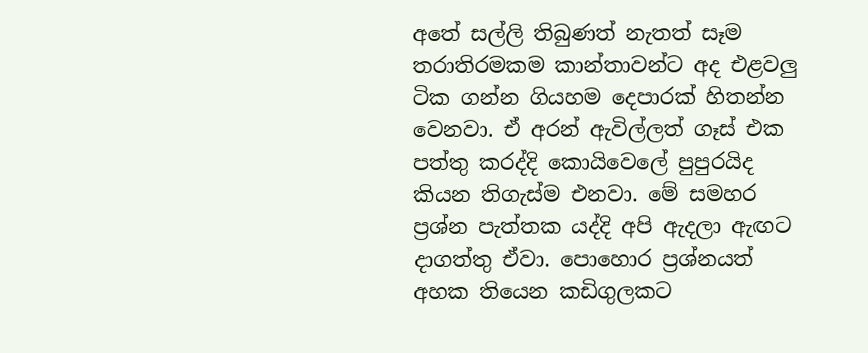අතේ සල්ලි තිබුණත් නැතත් සෑම තරාතිරමකම කාන්තාවන්ට අද එළවලු ටික ගන්න ගියහම දෙපාරක් හිතන්න වෙනවා. ඒ අරන් ඇවිල්ලත් ගෑස් එක පත්තු කරද්දි කොයිවෙලේ පුපුරයිද කියන තිගැස්ම එනවා. මේ සමහර ප්‍රශ්න පැත්තක යද්දි අපි ඇදලා ඇඟට දාගත්තු ඒවා. පොහොර ප්‍රශ්නයත් අහක තියෙන කඩිගුලකට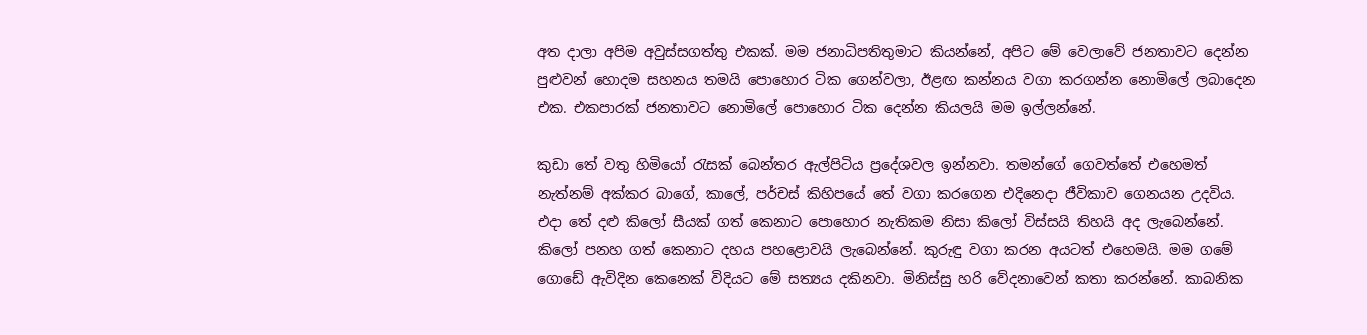අත දාලා අපිම අවුස්සගත්තු එකක්. මම ජනාධිපතිතුමාට කියන්නේ, අපිට මේ වෙලාවේ ජනතාවට දෙන්න පුළුවන් හොදම සහනය තමයි පොහොර ටික ගෙන්වලා, ඊළඟ කන්නය වගා කරගන්න නොමිලේ ලබාදෙන එක. එකපාරක් ජනතාවට නොමිලේ පොහොර ටික දෙන්න කියලයි මම ඉල්ලන්නේ.

කුඩා තේ වතු හිමියෝ රැසක් බෙන්තර ඇල්පිටිය ප්‍රදේශවල ඉන්නවා. තමන්ගේ ගෙවත්තේ එහෙමත් නැත්නම් අක්කර බාගේ, කාලේ, පර්චස් කිහිපයේ තේ වගා කරගෙන එදිනෙදා ජීවිකාව ගෙනයන උදවිය. එදා තේ දළු කිලෝ සීයක් ගත් කෙනාට පොහොර නැතිකම නිසා කිලෝ විස්සයි තිහයි අද ලැබෙන්නේ. කිලෝ පනහ ගත් කෙනාට දහය පහළොවයි ලැබෙන්නේ. කුරුඳු වගා කරන අයටත් එහෙමයි. මම ගමේ ගොඩේ ඇවිදින කෙනෙක් විදියට මේ සත්‍යය දකිනවා. මිනිස්සු හරි වේදනාවෙන් කතා කරන්නේ. කාබනික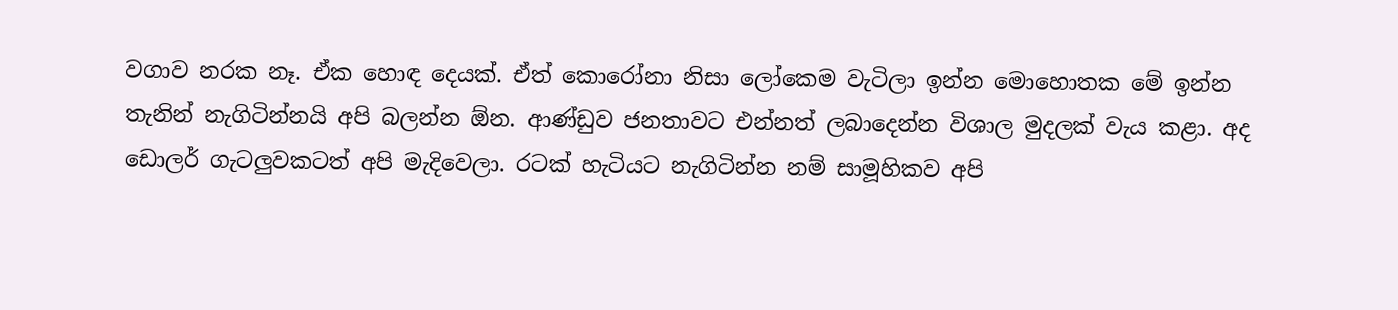වගාව නරක නෑ. ඒක හොඳ දෙයක්. ඒත් කොරෝනා නිසා ලෝකෙම වැටිලා ඉන්න මොහොතක මේ ඉන්න තැනින් නැගිටින්නයි අපි බලන්න ඕන. ආණ්ඩුව ජනතාවට එන්නත් ලබාදෙන්න විශාල මුදලක් වැය කළා. අද ඩොලර් ගැටලුවකටත් අපි මැදිවෙලා. රටක් හැටියට නැගිටින්න නම් සාමූහිකව අපි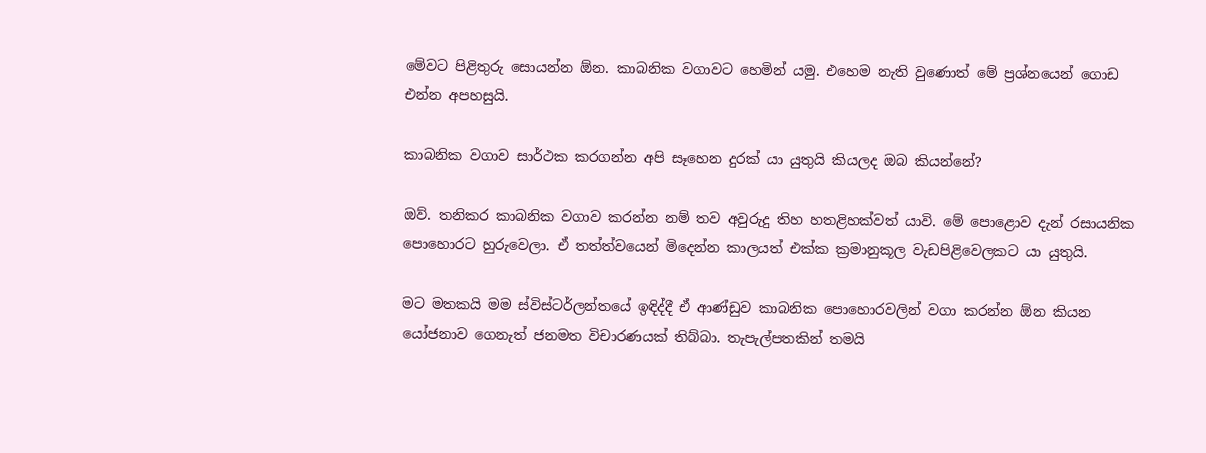මේවට පිළිතුරු සොයන්න ඕන. කාබනික වගාවට හෙමින් යමු. එහෙම නැති වුණොත් මේ ප්‍රශ්නයෙන් ගොඩ එන්න අපහසුයි.

කාබනික වගාව සාර්ථක කරගන්න අපි සෑහෙන දුරක් යා යුතුයි කියලද ඔබ කියන්නේ?

ඔව්. තනිකර කාබනික වගාව කරන්න නම් තව අවුරුදු තිහ හතළිහක්වත් යාවි. මේ පො‍ළොව දැන් රසායනික පොහොරට හුරුවෙලා. ඒ තත්ත්වයෙන් මිදෙන්න කාලයත් එක්ක ක්‍රමානුකූල වැඩපිළිවෙලකට යා යුතුයි.

මට මතකයි මම ස්විස්ටර්ලන්තයේ ඉඳිද්දී ඒ ආණ්ඩුව කාබනික පොහොරවලින් වගා කරන්න ඕන කියන යෝජනාව ගෙනැත් ජනමත විචාරණයක් තිබ්බා. තැපැල්පතකින් තමයි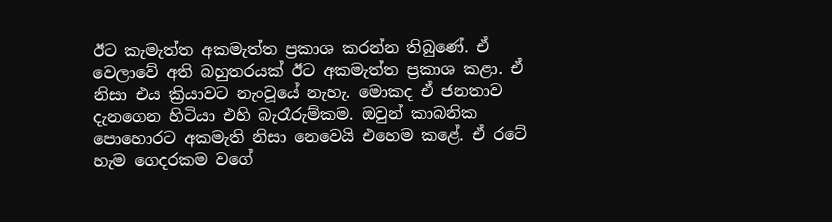ඊට කැමැත්ත අකමැත්ත ප්‍රකාශ කරන්න තිබුණේ. ඒ වෙලාවේ අති බහුතරයක් ඊට අකමැත්ත ප්‍රකාශ කළා. ඒ නිසා එය ක්‍රියාවට නැංවූයේ නැහැ. මොකද ඒ ජනතාව දැනගෙන හිටියා එහි බැරෑරුම්කම. ඔවුන් කාබනික පොහොරට අකමැති නිසා නෙවෙයි එහෙම කළේ. ඒ රටේ හැම ගෙදරකම වගේ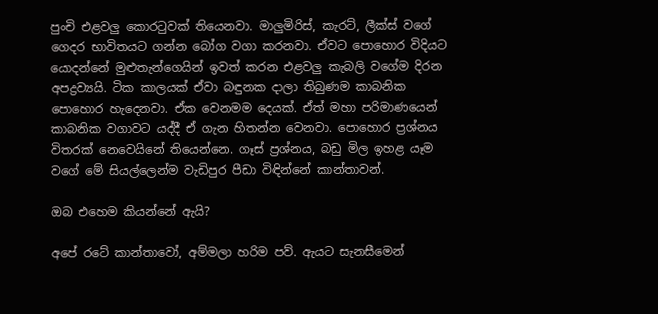පුංචි එළවලු කොරටුවක් තියෙනවා. මාලුමිරිස්, කැරට්, ලීක්ස් වගේ ගෙදර භාවිතයට ගන්න බෝග වගා කරනවා. ඒවට පොහොර විදියට යොදන්නේ මුළුතැන්ගෙයින් ඉවත් කරන එළවලු කැබලි වගේම දිරන අපද්‍රව්‍යයි. ටික කාලයක් ඒවා බඳුනක දාලා තිබුණම කාබනික පොහොර හැදෙනවා. ඒක වෙනමම දෙයක්. ඒත් මහා පරිමාණයෙන් කාබනික වගාවට යද්දී ඒ ගැන හිතන්න වෙනවා. පොහොර ප්‍රශ්නය විතරක් නෙවෙයිනේ තියෙන්නෙ. ගෑස් ප්‍රශ්නය, බඩු මිල ඉහළ යෑම වගේ මේ සියල්ලෙන්ම වැඩිපුර පීඩා විඳින්නේ කාන්තාවන්.

ඔබ එහෙම කියන්නේ ඇයි?

අපේ රටේ කාන්තාවෝ, අම්මලා හරිම පව්. ඇයට සැනසීමෙන්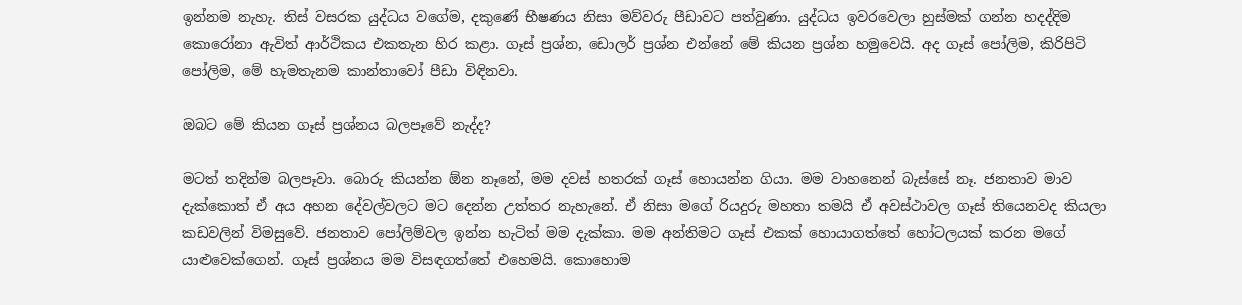ඉන්නම නැහැ. තිස් වසරක යුද්ධය වගේම, දකුණේ භීෂණය නිසා මව්වරු පීඩාවට පත්වුණා. යුද්ධය ඉවරවෙලා හුස්මක් ගන්න හදද්දිම කොරෝනා ඇවිත් ආර්ථිකය එකතැන හිර කළා. ගෑස් ප්‍රශ්න, ඩොලර් ප්‍රශ්න එන්නේ මේ කියන ප්‍රශ්න හමුවෙයි. අද ගෑස් පෝලිම, කිරිපිටි පෝලිම, මේ හැමතැනම කාන්තාවෝ පීඩා විඳිනවා.

ඔබට මේ කියන ගෑස් ප්‍රශ්නය බලපෑවේ නැද්ද?

මටත් තදින්ම බලපෑවා. බොරු කියන්න ඕන නෑනේ, මම දවස් හතරක් ගෑස් හොයන්න ගියා. මම වාහනෙන් බැස්සේ නෑ. ජනතාව මාව දැක්කොත් ඒ අය අහන දේවල්වලට මට දෙන්න උත්තර නැහැනේ. ඒ නිසා මගේ රියදුරු මහතා තමයි ඒ අවස්ථාවල ගෑස් තියෙනවද කියලා කඩවලින් විමසුවේ. ජනතාව පෝලිම්වල ඉන්න හැටිත් මම දැක්කා. මම අන්තිමට ගෑස් එකක් හොයාගත්තේ හෝටලයක් කරන මගේ යාළුවෙක්ගෙන්. ගෑස් ප්‍රශ්නය මම විසඳගත්තේ එහෙමයි. කොහොම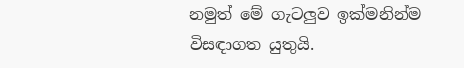නමුත් මේ ගැටලුව ඉක්මනින්ම විසඳාගත යුතුයි.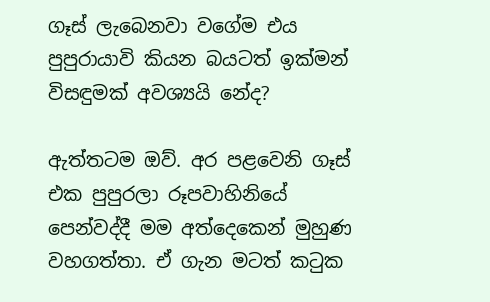ගෑස් ලැබෙනවා වගේම එය පුපුරායාවි කියන බයටත් ඉක්මන් විසඳුමක් අවශ්‍යයි නේද?

ඇත්තටම ඔව්. අර පළවෙනි ගෑස් එක පුපුරලා රූපවාහිනියේ පෙන්වද්දී මම අත්දෙකෙන් මුහුණ වහගත්තා. ඒ ගැන මටත් කටුක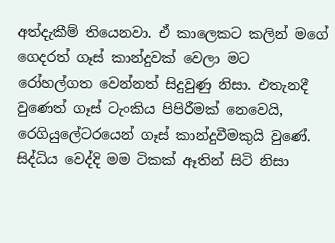අත්දැකීම් තියෙනවා. ඒ කාලෙකට කලින් මගේ ගෙදරත් ගෑස් කාන්දුවක් වෙලා මට රෝහල්ගත වෙන්නත් සිදුවුණු නිසා. එතැනදී වුණෙත් ගෑස් ටැංකිය පිපිරීමක් නෙවෙයි, රෙගියුලේටරයෙන් ගෑස් කාන්දුවීමකුයි වුණේ. සිද්ධිය වෙද්දි මම ටිකක් ඈතින් සිටි නිසා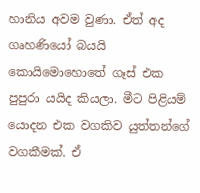හානිය අවම වුණා. ඒත් අද ගෘහණියෝ බයයි කොයිමොහොතේ ගෑස් එක පුපුරා යයිද කියලා. මීට පිළියම් යොදන එක වගකිව යුත්තන්ගේ වගකීමක්. ඒ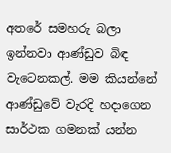අතරේ සමහරු බලා ඉන්නවා ආණ්ඩුව බිඳ වැටෙනකල්. මම කියන්නේ ආණ්ඩුවේ වැරදි හදාගෙන සාර්ථක ගමනක් යන්න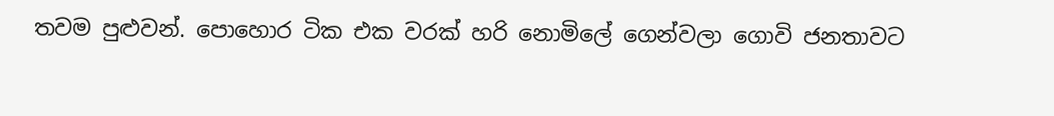තවම පුළුවන්. පොහොර ටික එක වරක් හරි නොමිලේ ගෙන්වලා ගොවි ජනතාවට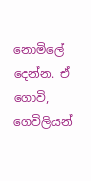නොමිලේ දෙන්න. ඒ ගොවි, ගෙවිලියන්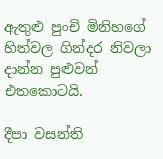ඇතුළු පුංචි මිනිහගේ හිත්වල ගින්දර නිවලා දාන්න පුළුවන් එතකොටයි.

දීපා වසන්ති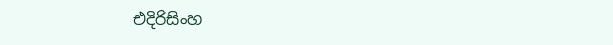එදිරිසිංහ